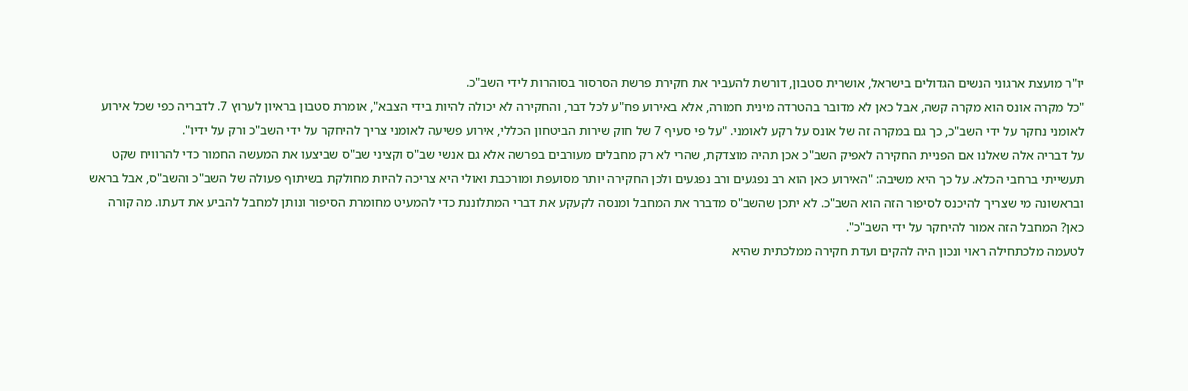יו"ר מועצת ארגוני הנשים הגדולים בישראל, אושרית סטבון, דורשת להעביר את חקירת פרשת הסרסור בסוהרות לידי השב"כ.
"כל מקרה אונס הוא מקרה קשה, אבל כאן לא מדובר בהטרדה מינית חמורה, אלא באירוע פח"ע לכל דבר, והחקירה לא יכולה להיות בידי הצבא", אומרת סטבון בראיון לערוץ 7. לדבריה כפי שכל אירוע לאומני נחקר על ידי השב"כ, כך גם במקרה זה של אונס על רקע לאומני. "על פי סעיף 7 של חוק שירות הביטחון הכללי, אירוע פשיעה לאומני צריך להיחקר על ידי השב"כ ורק על ידיו".
על דבריה אלה שאלנו אם הפניית החקירה לאפיק השב"כ אכן תהיה מוצדקת, שהרי לא רק מחבלים מעורבים בפרשה אלא גם אנשי שב"ס וקציני שב"ס שביצעו את המעשה החמור כדי להרוויח שקט תעשייתי ברחבי הכלא. על כך היא משיבה: "האירוע כאן הוא רב נפגעים ורב נפגעים ולכן החקירה יותר מסועפת ומורכבת ואולי היא צריכה להיות מחולקת בשיתוף פעולה של השב"כ והשב"ס, אבל בראש ובראשונה מי שצריך להיכנס לסיפור הזה הוא השב"כ. לא יתכן שהשב"ס מדברר את המחבל ומנסה לקעקע את דברי המתלוננת כדי להמעיט מחומרת הסיפור ונותן למחבל להביע את דעתו. מה קורה כאן? המחבל הזה אמור להיחקר על ידי השב"כ".
לטעמה מלכתחילה ראוי ונכון היה להקים ועדת חקירה ממלכתית שהיא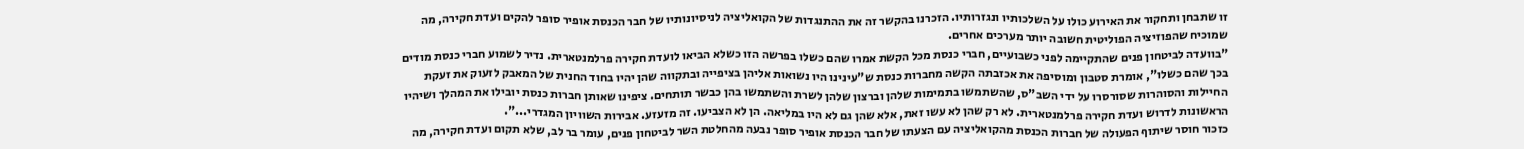זו שתבחן ותחקור את האירוע כולו על השלכותיו ונגזרותיו. הזכרנו בהקשר זה את ההתנגדות של הקואליציה לניסיונותיו של חבר הכנסת אופיר סופר להקים ועדת חקירה, מה שמוכיח שהפוזיציה הפוליטית חשובה יותר מערכים אחרים.
"בוועדה לביטחון פנים שהתקיימה לפני כשבועיים, חברי כנסת מכל הקשת אמרו שהם כשלו בפרשה הזו כשלא הביאו לועדת חקירה פרלמנטארית. נדיר לשמוע חברי כנסת מודים בכך שהם כשלו", אומרת סטבון ומוסיפה את אכזבתה הקשה מחברות כנסת ש"עינינו היו נשואות אליהן בציפייה ובתקווה שהן יהיו בחוד החנית של המאבק לזעוק את זעקת החיילות והסוהרות שסורסרו על ידי השב"ס, שהשתמשו בתמימות שלהן וברצון שלהן לשרת והשתמשו בהן כבשר תותחים. ציפינו שאותן חברות כנסת יובילו את המהלך ושיהיו הראשונות לדרוש ועדת חקירה פרלמנטארית. לא רק שהן לא עשו זאת, אלא שהן גם לא היו במליאה. הן לא הצביעו. זה מזעזע. אבירות השוויון המגדרי...".
כזכור חוסר שיתוף הפעולה של חברות הכנסת מהקואליציה עם הצעתו של חבר הכנסת אופיר סופר נבעה מהחלטת השר לביטחון פנים, עומר בר לב, שלא תקום ועדת חקירה, מה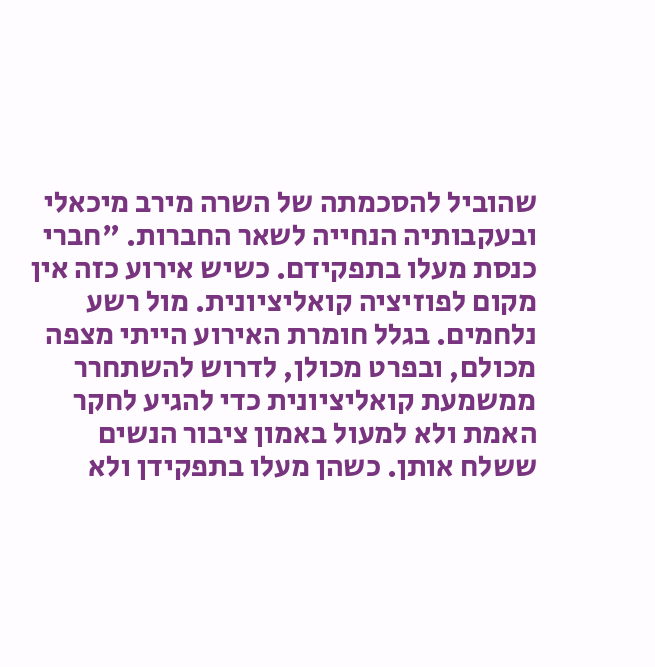שהוביל להסכמתה של השרה מירב מיכאלי ובעקבותיה הנחייה לשאר החברות. "חברי כנסת מעלו בתפקידם. כשיש אירוע כזה אין מקום לפוזיציה קואליציונית. מול רשע נלחמים. בגלל חומרת האירוע הייתי מצפה מכולם, ובפרט מכולן, לדרוש להשתחרר ממשמעת קואליציונית כדי להגיע לחקר האמת ולא למעול באמון ציבור הנשים ששלח אותן. כשהן מעלו בתפקידן ולא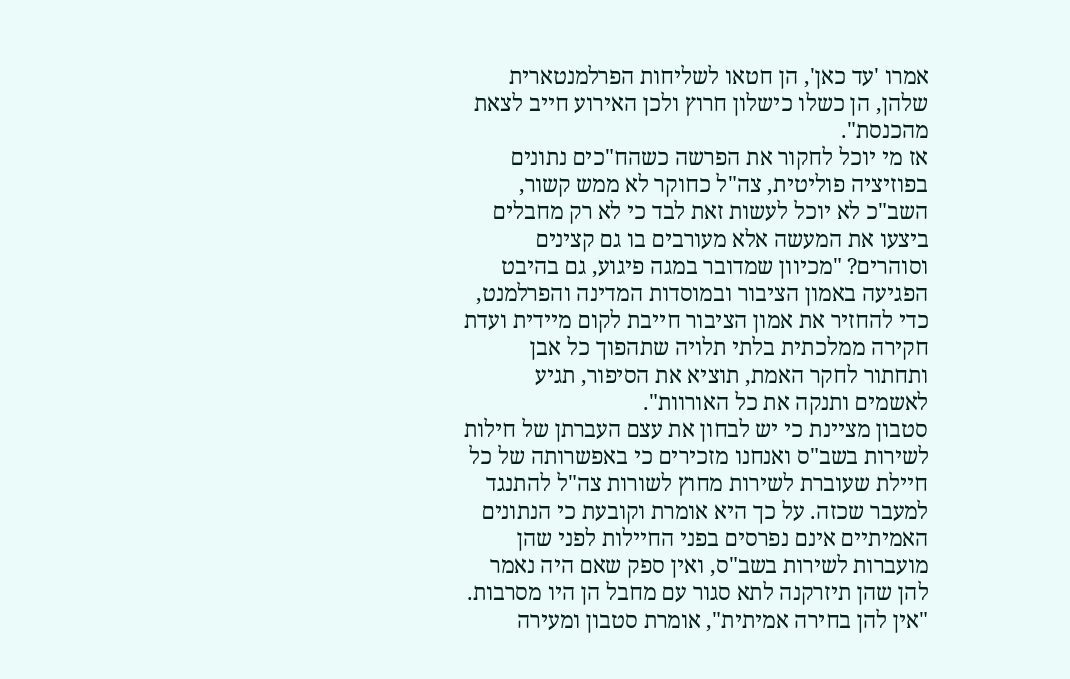אמרו 'עד כאן', הן חטאו לשליחות הפרלמנטארית שלהן, הן כשלו כישלון חרוץ ולכן האירוע חייב לצאת מהכנסת".
אז מי יוכל לחקור את הפרשה כשהח"כים נתונים בפוזיציה פוליטית, צה"ל כחוקר לא ממש קשור, השב"כ לא יוכל לעשות זאת לבד כי לא רק מחבלים ביצעו את המעשה אלא מעורבים בו גם קצינים וסוהרים? "מכיוון שמדובר במגה פיגוע, גם בהיבט הפגיעה באמון הציבור ובמוסדות המדינה והפרלמנט, כדי להחזיר את אמון הציבור חייבת לקום מיידית ועדת חקירה ממלכתית בלתי תלויה שתהפוך כל אבן ותחתור לחקר האמת, תוציא את הסיפור, תגיע לאשמים ותנקה את כל האורוות".
סטבון מציינת כי יש לבחון את עצם העברתן של חילות לשירות בשב"ס ואנחנו מזכירים כי באפשרותה של כל חיילת שעוברת לשירות מחוץ לשורות צה"ל להתנגד למעבר שכזה. על כך היא אומרת וקובעת כי הנתונים האמיתיים אינם נפרסים בפני החיילות לפני שהן מועברות לשירות בשב"ס, ואין ספק שאם היה נאמר להן שהן תיזרקנה לתא סגור עם מחבל הן היו מסרבות. "אין להן בחירה אמיתית", אומרת סטבון ומעירה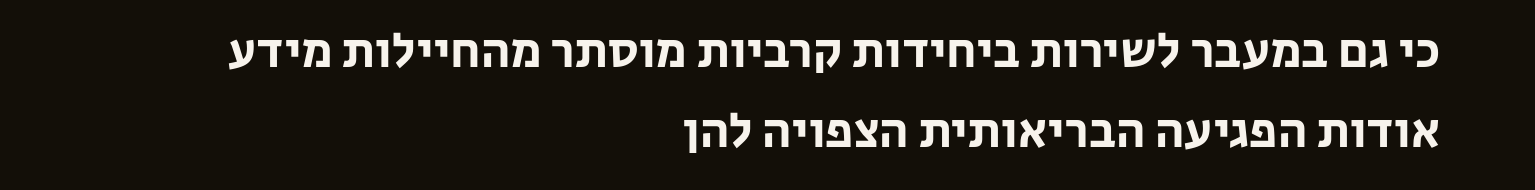כי גם במעבר לשירות ביחידות קרביות מוסתר מהחיילות מידע אודות הפגיעה הבריאותית הצפויה להן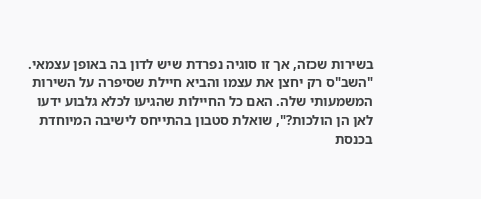בשירות שכזה, אך זו סוגיה נפרדת שיש לדון בה באופן עצמאי.
"השב"ס רק יחצן את עצמו והביא חיילת שסיפרה על השירות המשמעותי שלה. האם כל החיילות שהגיעו לכלא גלבוע ידעו לאן הן הולכות?", שואלת סטבון בהתייחס לישיבה המיוחדת בכנסת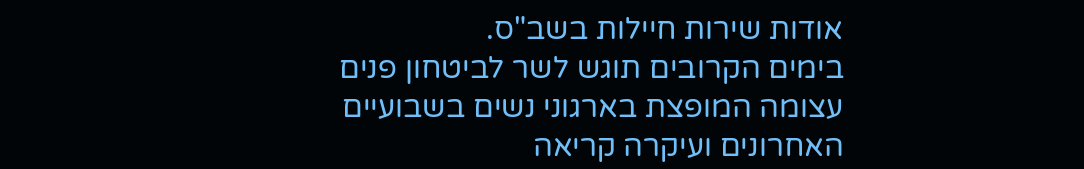אודות שירות חיילות בשב"ס.
בימים הקרובים תוגש לשר לביטחון פנים עצומה המופצת בארגוני נשים בשבועיים האחרונים ועיקרה קריאה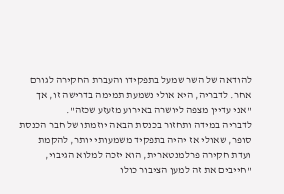להודאה של השר שמעל בתפקידו והעברת החקירה לגורם אחר. לדבריה, היא אולי נשמעת תמימה בדרישה זו, אך "אני עדיין מצפה ליושרה באירוע מזעזע שכזה".
לדבריה במידה ותחזור בכנסת הבאה יוזמתו של חבר הכנסת סופר, שאולי אז יהיה בתפקיד משמעותי יותר, להקמת ועדת חקירה פרלמנטארית, הוא יזכה למלוא הגיבוי, "חייבים את זה למען הציבור כולו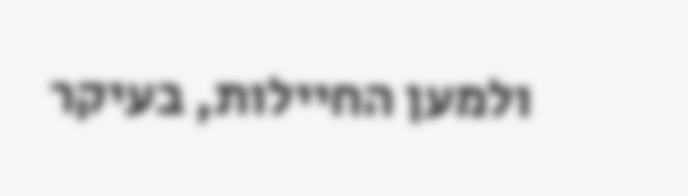ולמען החיילות, בעיקר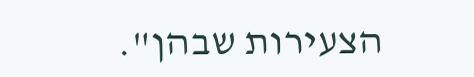הצעירות שבהן".